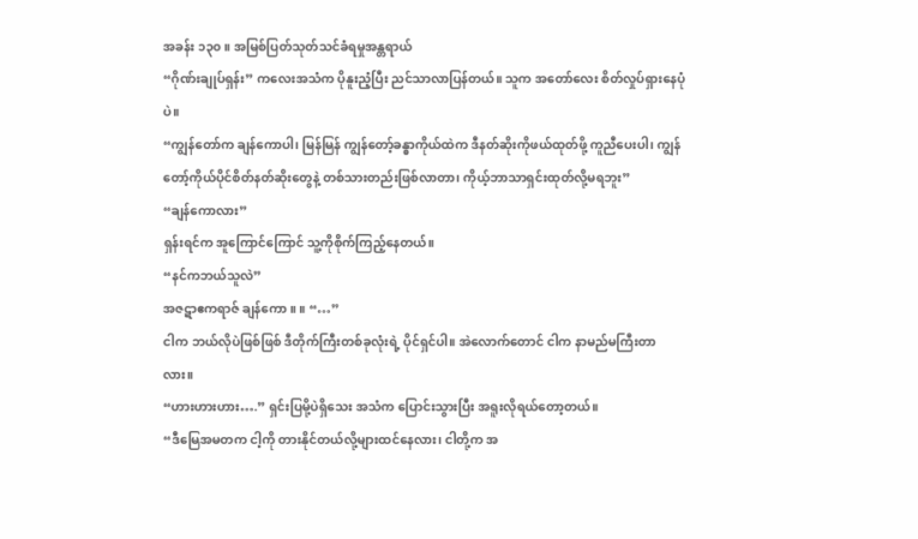အခန်း ၁၃၀ ။ အမြစ်ပြတ်သုတ်သင်ခံရမှုအန္တရာယ်
“ဂိုဏ်းချုပ်ရှန်း” ကလေးအသံက ပိုနူးညံ့ပြီး ညင်သာလာပြန်တယ်။ သူက အတော်လေး စိတ်လှုပ်ရှားနေပုံပဲ။
“ကျွန်တော်က ချန်ကောပါ၊ မြန်မြန် ကျွန်တော့်ခန္ဓာကိုယ်ထဲက ဒီနတ်ဆိုးကိုဖယ်ထုတ်ဖို့ ကူညီပေးပါ၊ ကျွန်တော့်ကိုယ်ပိုင်စိတ်နတ်ဆိုးတွေနဲ့ တစ်သားတည်းဖြစ်လာတာ၊ ကိုယ့်ဘာသာရှင်းထုတ်လို့မရဘူး”
“ချန်ကောလား”
ရှန်းရင်က အူကြောင်ကြောင် သူ့ကိုစိုက်ကြည့်နေတယ်။
“နင်ကဘယ်သူလဲ”
အဇဋာဧကရာဇ် ချန်ကော ။ ။ “…”
ငါက ဘယ်လိုပဲဖြစ်ဖြစ် ဒီတိုက်ကြီးတစ်ခုလုံးရဲ့ ပိုင်ရှင်ပါ။ အဲလောက်တောင် ငါက နာမည်မကြီးတာလား။
“ဟားဟားဟား….” ရှင်းပြမို့ပဲရှိသေး အသံက ပြောင်းသွားပြီး အရူးလိုရယ်တော့တယ်။
“ဒီမြေအမတက ငါ့ကို တားနိုင်တယ်လို့များထင်နေလား၊ ငါတို့က အ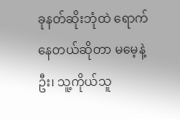ခုနတ်ဆိုးဘုံထဲ ရောက်နေတယ်ဆိုတာ မမေ့နဲ့ဦး၊ သူ့ကိုယ်သူ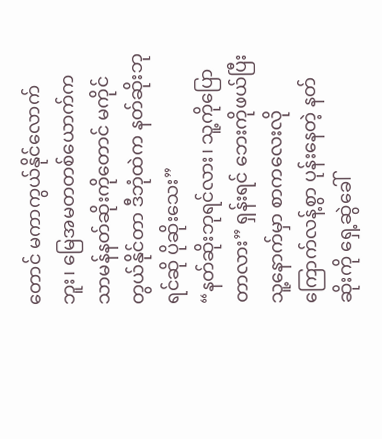တောင် မကာကွယ်နိုင်လောက်ဘူး၊ မြေအမတတစ်ယောက်က သာမန်နတ်ဆိုးကိုတောင် မကိုင်တွယ်နိုင်တာ ဒီဘုံထဲက နတ်ဆိုးဘုရင်ဆို ပိုဆိုးသေး”
“နတ်ဆိုးဘုရင်လား၊ သူ့ကိုပြောတာလား” ရှန်းရင် ဘေးကိုဖယ်ပြီး သူ့နောက်မှာ စာကလေးလို ကြောက်လန့်စွာ ပုန်းနေတဲ့ နတ်ဆိုးကို ရှေ့ဆွဲခေါ်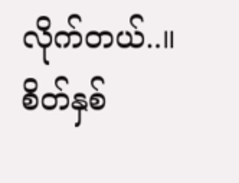လိုက်တယ်..။
စိတ်နှစ်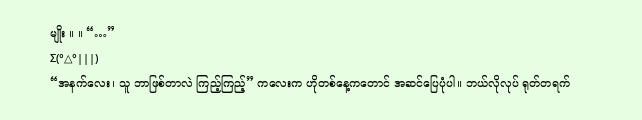မျိုး ။ ။ “…”
Σ(°△°|||)
“အနက်လေး၊ သူ ဘာဖြစ်တာလဲ ကြည့်ကြည့်” ကလေးက ဟိုတစ်နေ့ကတောင် အဆင်ပြေပုံပါ။ ဘယ်လိုလုပ် ရုတ်တရက်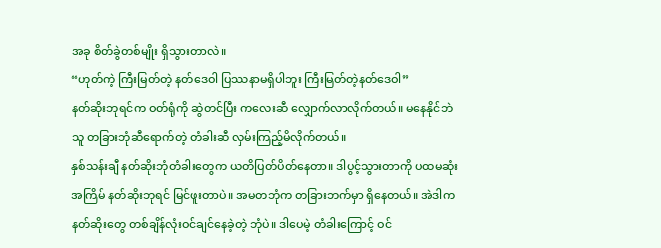အခု စိတ်ခွဲတစ်မျိုး ရှိသွားတာလဲ။
“ဟုတ်ကဲ့ ကြီးမြတ်တဲ့ နတ်ဒေဝါ ပြဿနာမရှိပါဘူး ကြီးမြတ်တဲ့နတ်ဒေဝါ”
နတ်ဆိုးဘုရင်က ဝတ်ရုံကို ဆွဲတင်ပြီး ကလေးဆီ လျှောက်လာလိုက်တယ်။ မနေနိုင်ဘဲ သူ တခြားဘုံဆီရောက်တဲ့ တံခါးဆီ လှမ်းကြည့်မိလိုက်တယ်။
နှစ်သန်းချီ နတ်ဆိုးဘုံတံခါးတွေက ယတိပြတ်ပိတ်နေတာ။ ဒါပွင့်သွားတာကို ပထမဆုံးအကြိမ် နတ်ဆိုးဘုရင် မြင်ဖူးတာပဲ။ အမတဘုံက တခြားဘက်မှာ ရှိနေတယ်။ အဲဒါက နတ်ဆိုးတွေ တစ်ချိန်လုံးဝင်ချင်နေခဲ့တဲ့ ဘုံပဲ။ ဒါပေမဲ့ တံခါးကြောင့် ဝင်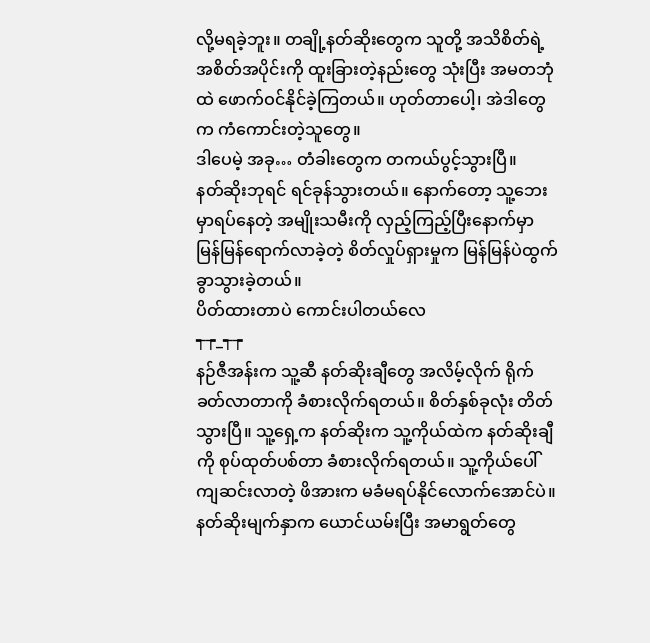လို့မရခဲ့ဘူး။ တချို့နတ်ဆိုးတွေက သူတို့ အသိစိတ်ရဲ့ အစိတ်အပိုင်းကို ထူးခြားတဲ့နည်းတွေ သုံးပြီး အမတဘုံထဲ ဖောက်ဝင်နိုင်ခဲ့ကြတယ်။ ဟုတ်တာပေါ့၊ အဲဒါတွေက ကံကောင်းတဲ့သူတွေ။
ဒါပေမဲ့ အခု… တံခါးတွေက တကယ်ပွင့်သွားပြီ။
နတ်ဆိုးဘုရင် ရင်ခုန်သွားတယ်။ နောက်တော့ သူ့ဘေးမှာရပ်နေတဲ့ အမျိုးသမီးကို လှည့်ကြည့်ပြီးနောက်မှာ မြန်မြန်ရောက်လာခဲ့တဲ့ စိတ်လှုပ်ရှားမှုက မြန်မြန်ပဲထွက်ခွာသွားခဲ့တယ်။
ပိတ်ထားတာပဲ ကောင်းပါတယ်လေ
┭┮_┭┮
နဉ်ဇီအန်းက သူ့ဆီ နတ်ဆိုးချီတွေ အလိမ့်လိုက် ရိုက်ခတ်လာတာကို ခံစားလိုက်ရတယ်။ စိတ်နှစ်ခုလုံး တိတ်သွားပြီ။ သူ့ရှေ့က နတ်ဆိုးက သူ့ကိုယ်ထဲက နတ်ဆိုးချီကို စုပ်ထုတ်ပစ်တာ ခံစားလိုက်ရတယ်။ သူ့ကိုယ်ပေါ် ကျဆင်းလာတဲ့ ဖိအားက မခံမရပ်နိုင်လောက်အောင်ပဲ။
နတ်ဆိုးမျက်နှာက ယောင်ယမ်းပြီး အမာရွတ်တွေ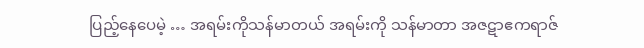ပြည့်နေပေမဲ့ … အရမ်းကိုသန်မာတယ် အရမ်းကို သန်မာတာ အဇဋာဧကရာဇ်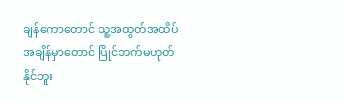ချန်ကောတောင် သူ့အထွတ်အထိပ်အချိန်မှာတောင် ပြိုင်ဘက်မဟုတ်နိုင်ဘူး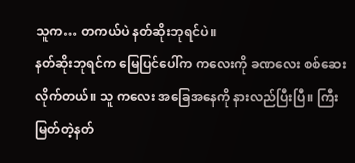သူက… တကယ်ပဲ နတ်ဆိုးဘုရင်ပဲ။
နတ်ဆိုးဘုရင်က မြေပြင်ပေါ်က ကလေးကို ခဏလေး စစ်ဆေးလိုက်တယ်။ သူ ကလေး အခြေအနေကို နားလည်ပြီးပြီ။ ကြီးမြတ်တဲ့နတ်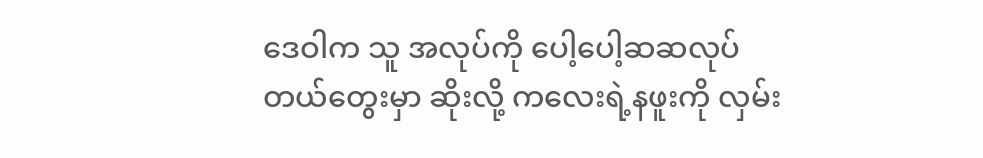ဒေဝါက သူ အလုပ်ကို ပေါ့ပေါ့ဆဆလုပ်တယ်တွေးမှာ ဆိုးလို့ ကလေးရဲ့နဖူးကို လှမ်း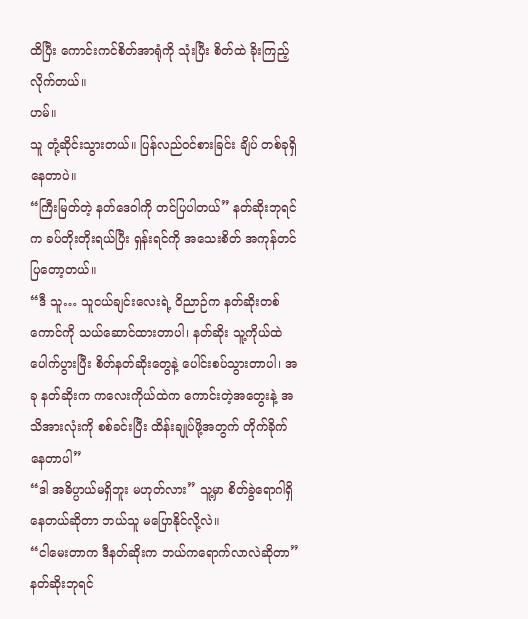ထိပြီး ကောင်းကင်စိတ်အာရုံကို သုံးပြီး စိတ်ထဲ ခိုးကြည့်လိုက်တယ်။
ဟမ်။
သူ တုံ့ဆိုင်းသွားတယ်။ ပြန်လည်ဝင်စားခြင်း ချိပ် တစ်ခုရှိနေတာပဲ။
“ကြီးမြတ်တဲ့ နတ်ဒေဝါကို တင်ပြပါတယ်” နတ်ဆိုးဘုရင်က ခပ်တိုးတိုးရယ်ပြီး ရှန်းရင်ကို အသေးစိတ် အကုန်တင်ပြတော့တယ်။
“ဒီ သူ… သူငယ်ချင်းလေးရဲ့ ဝိညာဉ်က နတ်ဆိုးတစ်ကောင်ကို သယ်ဆောင်ထားတာပါ၊ နတ်ဆိုး သူ့ကိုယ်ထဲပေါက်ပွားပြီး စိတ်နတ်ဆိုးတွေနဲ့ ပေါင်းစပ်သွားတာပါ၊ အခု နတ်ဆိုးက ကလေးကိုယ်ထဲက ကောင်းတဲ့အတွေးနဲ့ အသိအားလုံးကို စစ်ခင်းပြီး ထိန်းချုပ်ဖို့အတွက် တိုက်ခိုက်နေတာပါ”
“ဒါ အဓိပ္ပာယ်မရှိဘူး မဟုတ်လား” သူ့မှာ စိတ်ခွဲရောဂါရှိနေတယ်ဆိုတာ ဘယ်သူ မပြောနိုင်လို့လဲ။
“ငါမေးတာက ဒီနတ်ဆိုးက ဘယ်ကရောက်လာလဲဆိုတာ”
နတ်ဆိုးဘုရင်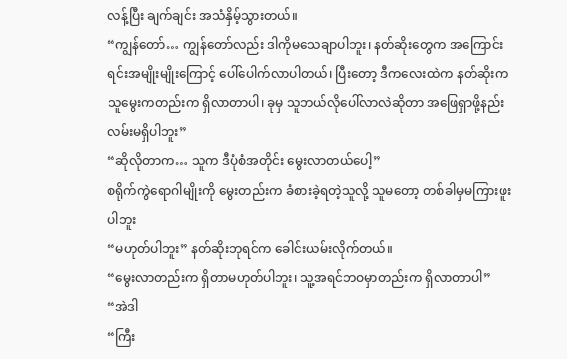လန့်ပြီး ချက်ချင်း အသံနှိမ့်သွားတယ်။
“ကျွန်တော်… ကျွန်တော်လည်း ဒါကိုမသေချာပါဘူး၊ နတ်ဆိုးတွေက အကြောင်းရင်းအမျိုးမျိုးကြောင့် ပေါ်ပေါက်လာပါတယ်၊ ပြီးတော့ ဒီကလေးထဲက နတ်ဆိုးက သူမွေးကတည်းက ရှိလာတာပါ၊ ခုမှ သူဘယ်လိုပေါ်လာလဲဆိုတာ အဖြေရှာဖို့နည်းလမ်းမရှိပါဘူး”
“ဆိုလိုတာက… သူက ဒီပုံစံအတိုင်း မွေးလာတယ်ပေါ့”
စရိုက်ကွဲရောဂါမျိုးကို မွေးတည်းက ခံစားခဲ့ရတဲ့သူလို့ သူမတော့ တစ်ခါမှမကြားဖူးပါဘူး
“မဟုတ်ပါဘူး” နတ်ဆိုးဘုရင်က ခေါင်းယမ်းလိုက်တယ်။
“မွေးလာတည်းက ရှိတာမဟုတ်ပါဘူး၊ သူ့အရင်ဘဝမှာတည်းက ရှိလာတာပါ”
“အဲဒါ
“ကြီး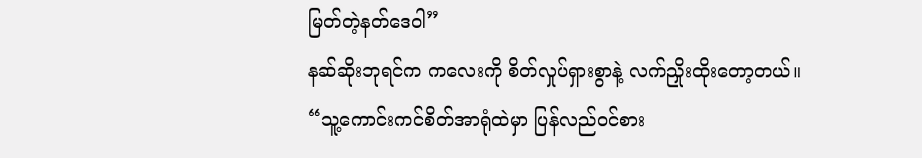မြတ်တဲ့နတ်ဒေဝါ”
နဆ်ဆိုးဘုရင်က ကလေးကို စိတ်လှုပ်ရှားစွာနဲ့ လက်ညှိုးထိုးတော့တယ်။
“သူ့ကောင်းကင်စိတ်အာရုံထဲမှာ ပြန်လည်ဝင်စား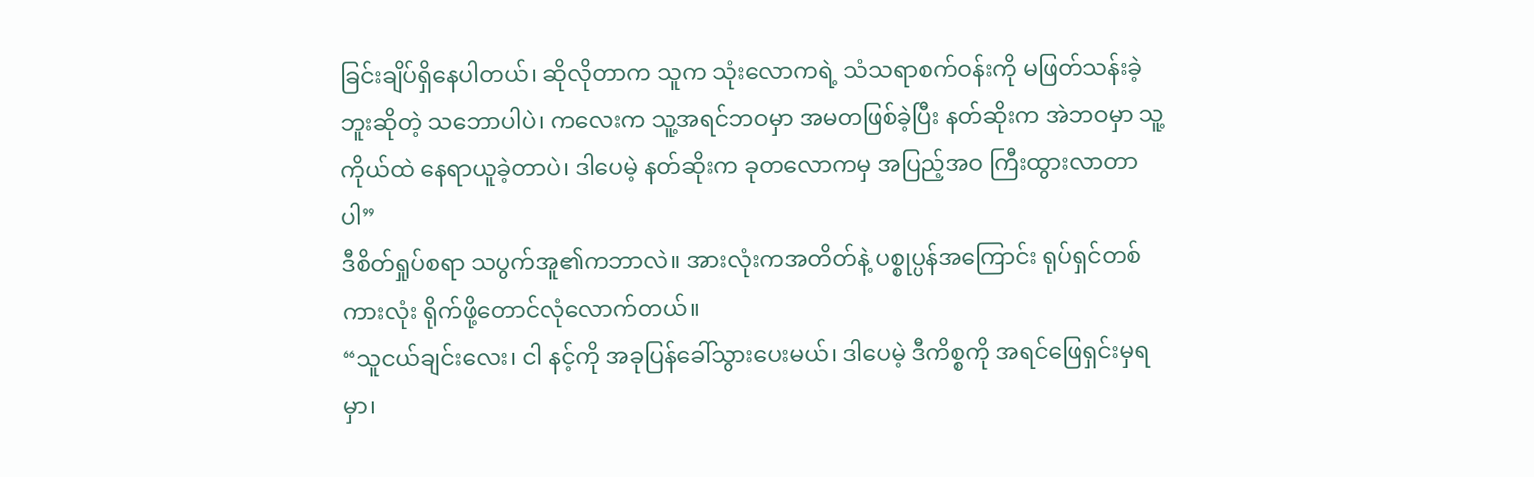ခြင်းချိပ်ရှိနေပါတယ်၊ ဆိုလိုတာက သူက သုံးလောကရဲ့ သံသရာစက်ဝန်းကို မဖြတ်သန်းခဲ့ဘူးဆိုတဲ့ သဘောပါပဲ၊ ကလေးက သူ့အရင်ဘဝမှာ အမတဖြစ်ခဲ့ပြီး နတ်ဆိုးက အဲဘဝမှာ သူ့ကိုယ်ထဲ နေရာယူခဲ့တာပဲ၊ ဒါပေမဲ့ နတ်ဆိုးက ခုတလောကမှ အပြည့်အဝ ကြီးထွားလာတာပါ”
ဒီစိတ်ရှုပ်စရာ သပွက်အူ၏ကဘာလဲ။ အားလုံးကအတိတ်နဲ့ ပစ္စုပ္ပန်အကြောင်း ရုပ်ရှင်တစ်ကားလုံး ရိုက်ဖို့တောင်လုံလောက်တယ်။
“သူငယ်ချင်းလေး၊ ငါ နင့်ကို အခုပြန်ခေါ်သွားပေးမယ်၊ ဒါပေမဲ့ ဒီကိစ္စကို အရင်ဖြေရှင်းမှရမှာ၊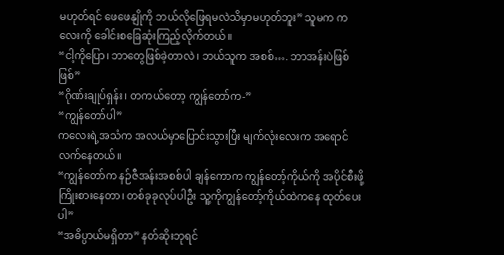မဟုတ်ရင် ဖေဖေနျိုကို ဘယ်လိုဖြေရမလဲသိမှာမဟုတ်ဘူး” သူမက ကလေးကို ခေါင်းစခြေဆုံးကြည့်လိုက်တယ်။
“ငါ့ကိုပြော၊ ဘာတွေဖြစ်ခဲ့တာလဲ၊ ဘယ်သူက အစစ်…. ဘာအန်းပဲဖြစ်ဖြစ်”
“ဂိုဏ်းချုပ်ရှန်း၊ တကယ်တော့ ကျွန်တော်က-”
“ကျွန်တော်ပါ”
ကလေးရဲ့အသံက အလယ်မှာပြောင်းသွားပြီး မျက်လုံးလေးက အရောင်လက်နေတယ်။
“ကျွန်တော်က နဉ်ဇီအန်းအစစ်ပါ ချန်ကောက ကျွန်တော့်ကိုယ်ကို အပိုင်စီးဖို့ကြိုးစားနေတာ၊ တစ်ခုခုလုပ်ပါဦး သူ့ကိုကျွန်တော့်ကိုယ်ထဲကနေ ထုတ်ပေးပါ”
“အဓိပ္ပာယ်မရှိတာ” နတ်ဆိုးဘုရင်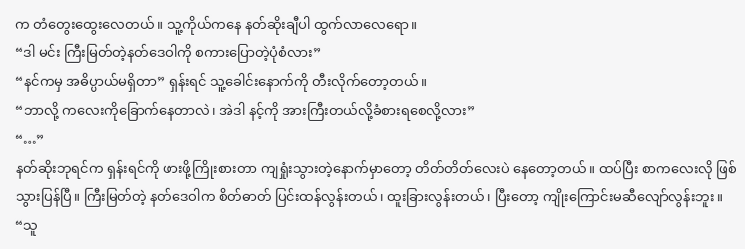က တံတွေးထွေးလေတယ်။ သူ့ကိုယ်ကနေ နတ်ဆိုးချီပါ ထွက်လာလေရော။
“ဒါ မင်း ကြီးမြတ်တဲ့နတ်ဒေဝါကို စကားပြောတဲ့ပုံစံလား”
“နင်ကမှ အဓိပ္ပာယ်မရှိတာ” ရှန်းရင် သူ့ခေါင်းနောက်ကို တီးလိုက်တော့တယ်။
“ဘာလို့ ကလေးကိုခြောက်နေတာလဲ၊ အဲဒါ နင့်ကို အားကြီးတယ်လို့ခံစားရစေလို့လား”
“…”
နတ်ဆိုးဘုရင်က ရှန်းရင်ကို ဖားဖို့ကြိုးစားတာ ကျရှုံးသွားတဲ့နောက်မှာတော့ တိတ်တိတ်လေးပဲ နေတော့တယ်။ ထပ်ပြီး စာကလေးလို ဖြစ်သွားပြန်ပြီ။ ကြီးမြတ်တဲ့ နတ်ဒေဝါက စိတ်ဓာတ် ပြင်းထန်လွန်းတယ်၊ ထူးခြားလွန်းတယ်၊ ပြီးတော့ ကျိုးကြောင်းမဆီလျော်လွန်းဘူး။
“သူ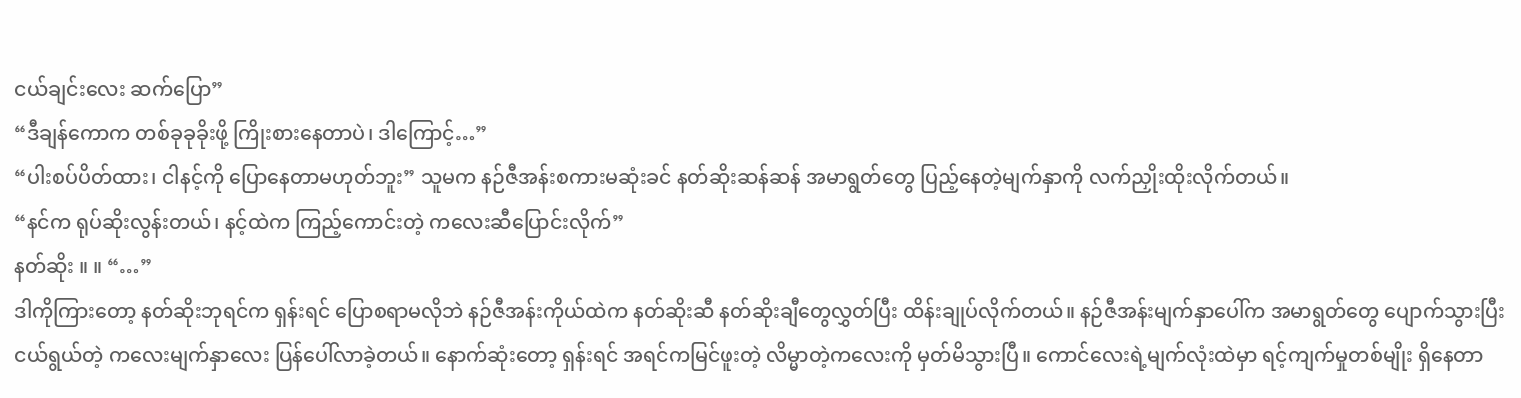ငယ်ချင်းလေး ဆက်ပြော”
“ဒီချန်ကောက တစ်ခုခုခိုးဖို့ ကြိုးစားနေတာပဲ၊ ဒါကြောင့်…”
“ပါးစပ်ပိတ်ထား၊ ငါနင့်ကို ပြောနေတာမဟုတ်ဘူး” သူမက နဉ်ဇီအန်းစကားမဆုံးခင် နတ်ဆိုးဆန်ဆန် အမာရွတ်တွေ ပြည့်နေတဲ့မျက်နှာကို လက်ညှိုးထိုးလိုက်တယ်။
“နင်က ရုပ်ဆိုးလွန်းတယ်၊ နင့်ထဲက ကြည့်ကောင်းတဲ့ ကလေးဆီပြောင်းလိုက်”
နတ်ဆိုး ။ ။ “…”
ဒါကိုကြားတော့ နတ်ဆိုးဘုရင်က ရှန်းရင် ပြောစရာမလိုဘဲ နဉ်ဇီအန်းကိုယ်ထဲက နတ်ဆိုးဆီ နတ်ဆိုးချီတွေလွှတ်ပြီး ထိန်းချုပ်လိုက်တယ်။ နဉ်ဇီအန်းမျက်နှာပေါ်က အမာရွတ်တွေ ပျောက်သွားပြီး ငယ်ရွယ်တဲ့ ကလေးမျက်နှာလေး ပြန်ပေါ်လာခဲ့တယ်။ နောက်ဆုံးတော့ ရှန်းရင် အရင်ကမြင်ဖူးတဲ့ လိမ္မာတဲ့ကလေးကို မှတ်မိသွားပြီ။ ကောင်လေးရဲ့မျက်လုံးထဲမှာ ရင့်ကျက်မှုတစ်မျိုး ရှိနေတာ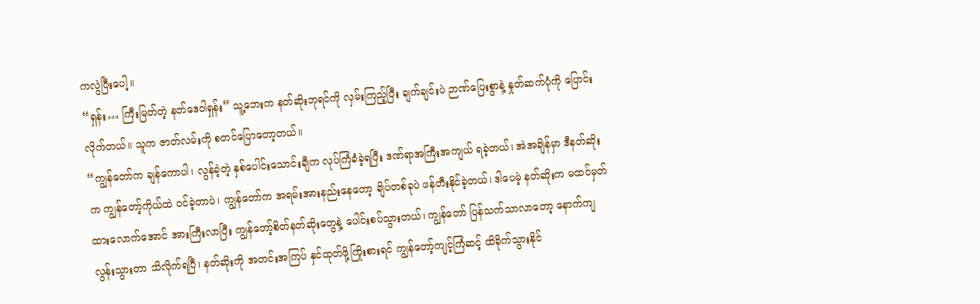ကလွဲပြီးပေါ့။
“ရှန်း… ကြီးမြတ်တဲ့ နတ်ဒေဝါရှန်း” သူ့ဘေးက နတ်ဆိုးဘုရင်ကို လှမ်းကြည့်ပြီး ချက်ချင်းပဲ ဉာဏ်ပြေးစွာနဲ့ နှုတ်ဆက်ပုံကို ပြောင်းလိုက်တယ်။ သူက ဇာတ်လမ်းကို စတင်ပြောတော့တယ်။
“ကျွန်တော်က ချန်ကောပါ၊ လွန်ခဲ့တဲ့ နှစ်ပေါင်းသောင်းချီက လုပ်ကြံခံခဲ့ရပြီး ဒဏ်ရာအကြီးအကျယ် ရခဲ့တယ်၊ အဲအချိန်မှာ ဒီနတ်ဆိုးက ကျွန်တော့်ကိုယ်ထဲ ဝင်ခဲ့တာပဲ၊ ကျွန်တော်က အရမ်းအားနည်းနေတော့ ချိပ်တစ်ခုပဲ ဖန်တီးနိုင်ခဲ့တယ်၊ ဒါပေမဲ့ နတ်ဆိုးက မထင်မှတ်ထားလောက်အောင် အားကြီးလာပြီး ကျွန်တော့်စိတ်နတ်ဆိုးတွေနဲ့ ပေါင်းစပ်သွားတယ်၊ ကျွန်တော် ပြန်သက်သာလာတော့ နောက်ကျလွန်းသွားတာ သိလိုက်ရပြီ၊ နတ်ဆိုးကို အတင်းအကြပ် နှင်ထုတ်ဖို့ကြိုးစားရင် ကျွန်တော့်ကျင့်ကြံဆင့် ထိခိုက်သွားနိုင်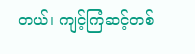တယ်၊ ကျင့်ကြံဆင့်တစ်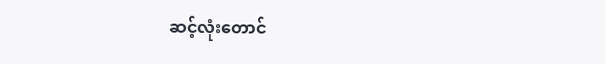ဆင့်လုံးတောင်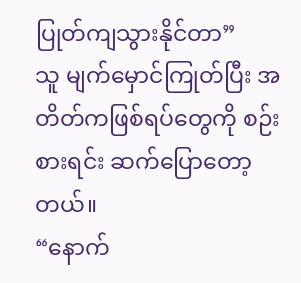ပြုတ်ကျသွားနိုင်တာ”
သူ မျက်မှောင်ကြုတ်ပြီး အတိတ်ကဖြစ်ရပ်တွေကို စဉ်းစားရင်း ဆက်ပြောတော့တယ်။
“နောက်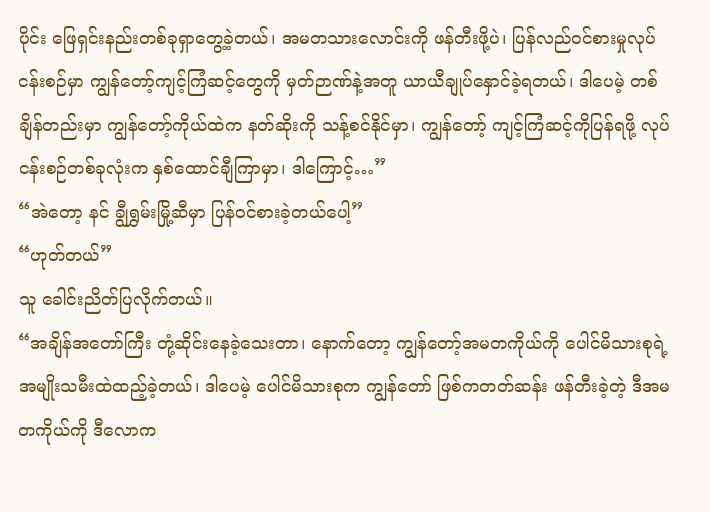ပိုင်း ဖြေရှင်းနည်းတစ်ခုရှာတွေ့ခဲ့တယ်၊ အမတသားလောင်းကို ဖန်တီးဖို့ပဲ၊ ပြန်လည်ဝင်စားမှုလုပ်ငန်းစဉ်မှာ ကျွန်တော့်ကျင့်ကြံဆင့်တွေကို မှတ်ဉာဏ်နဲ့အတူ ယာယီချုပ်နှောင်ခဲ့ရတယ်၊ ဒါပေမဲ့ တစ်ချိန်တည်းမှာ ကျွန်တော့်ကိုယ်ထဲက နတ်ဆိုးကို သန့်စင်နိုင်မှာ၊ ကျွန်တော့် ကျင့်ကြံဆင့်ကိုပြန်ရဖို့ လုပ်ငန်းစဉ်တစ်ခုလုံးက နှစ်ထောင်ချီကြာမှာ၊ ဒါကြောင့်…”
“အဲတော့ နင် ချွီရွှမ်းမြို့ဆီမှာ ပြန်ဝင်စားခဲ့တယ်ပေါ့”
“ဟုတ်တယ်”
သူ ခေါင်းညိတ်ပြလိုက်တယ်။
“အချိန်အတော်ကြီး တုံ့ဆိုင်းနေခဲ့သေးတာ၊ နောက်တော့ ကျွန်တော့်အမတကိုယ်ကို ပေါင်မိသားစုရဲ့ အမျိုးသမီးထဲထည့်ခဲ့တယ်၊ ဒါပေမဲ့ ပေါင်မိသားစုက ကျွန်တော် ဖြစ်ကတတ်ဆန်း ဖန်တီးခဲ့တဲ့ ဒီအမတကိုယ်ကို ဒီလောက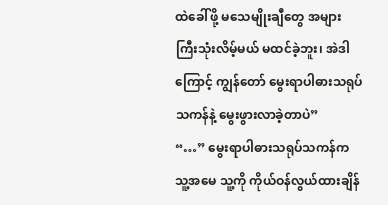ထဲခေါ်ဖို့ မသေမျိုးချီတွေ အများကြီးသုံးလိမ့်မယ် မထင်ခဲ့ဘူး၊ အဲဒါကြောင့် ကျွန်တော် မွေးရာပါဓားသရုပ်သကန်နဲ့ မွေးဖွားလာခဲ့တာပဲ”
“…” မွေးရာပါဓားသရုပ်သကန်က သူ့အမေ သူ့ကို ကိုယ်ဝန်လွယ်ထားချိန်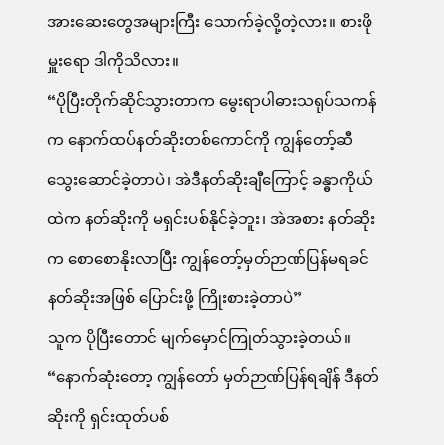အားဆေးတွေအများကြီး သောက်ခဲ့လို့တဲ့လား။ စားဖိုမှူးရော ဒါကိုသိလား။
“ပိုပြီးတိုက်ဆိုင်သွားတာက မွေးရာပါဓားသရုပ်သကန်က နောက်ထပ်နတ်ဆိုးတစ်ကောင်ကို ကျွန်တော့်ဆီ သွေးဆောင်ခဲ့တာပဲ၊ အဲဒီနတ်ဆိုးချီကြောင့် ခန္ဓာကိုယ်ထဲက နတ်ဆိုးကို မရှင်းပစ်နိုင်ခဲ့ဘူး၊ အဲအစား နတ်ဆိုးက စောစောနိုးလာပြီး ကျွန်တော့်မှတ်ဉာဏ်ပြန်မရခင် နတ်ဆိုးအဖြစ် ပြောင်းဖို့ ကြိုးစားခဲ့တာပဲ”
သူက ပိုပြီးတောင် မျက်မှောင်ကြုတ်သွားခဲ့တယ်။
“နောက်ဆုံးတော့ ကျွန်တော် မှတ်ဉာဏ်ပြန်ရချိန် ဒီနတ်ဆိုးကို ရှင်းထုတ်ပစ်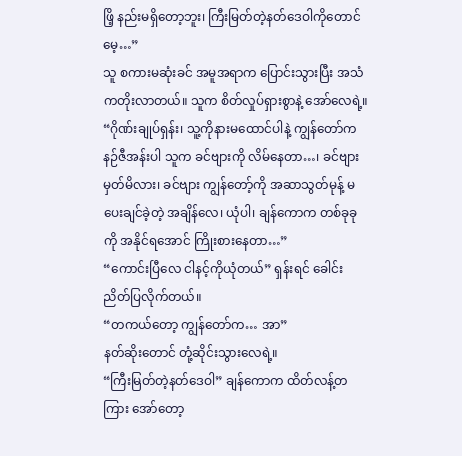ဖြိ့ နည်းမရှိတော့ဘူး၊ ကြီးမြတ်တဲ့နတ်ဒေဝါကိုတောင် မေ့…”
သူ စကားမဆုံးခင် အမူအရာက ပြောင်းသွားပြီး အသံကတိုးလာတယ်။ သူက စိတ်လှုပ်ရှားစွာနဲ့ အော်လေရဲ့။
“ဂိုဏ်းချုပ်ရှန်း၊ သူ့ကိုနားမထောင်ပါနဲ့ ကျွန်တော်က နဉ်ဇီအန်းပါ သူက ခင်ဗျားကို လိမ်နေတာ…၊ ခင်ဗျားမှတ်မိလား၊ ခင်ဗျား ကျွန်တော့်ကို အဆာသွတ်မုန့် မပေးချင်ခဲ့တဲ့ အချိန်လေ၊ ယုံပါ၊ ချန်ကောက တစ်ခုခုကို အနိုင်ရအောင် ကြိုးစားနေတာ…”
“ကောင်းပြီလေ ငါနင့်ကိုယုံတယ်” ရှန်းရင် ခေါင်းညိတ်ပြလိုက်တယ်။
“တကယ်တော့ ကျွန်တော်က… အာ”
နတ်ဆိုးတောင် တုံ့ဆိုင်းသွားလေရဲ့။
“ကြီးမြတ်တဲ့နတ်ဒေဝါ” ချန်ကောက ထိတ်လန့်တကြား အော်တော့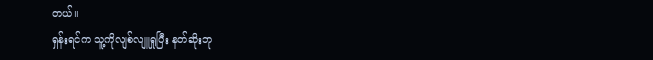တယ်။
ရှန်းရင်က သူ့ကိုလျစ်လျူရှုပြီး နတ်ဆိုးဘု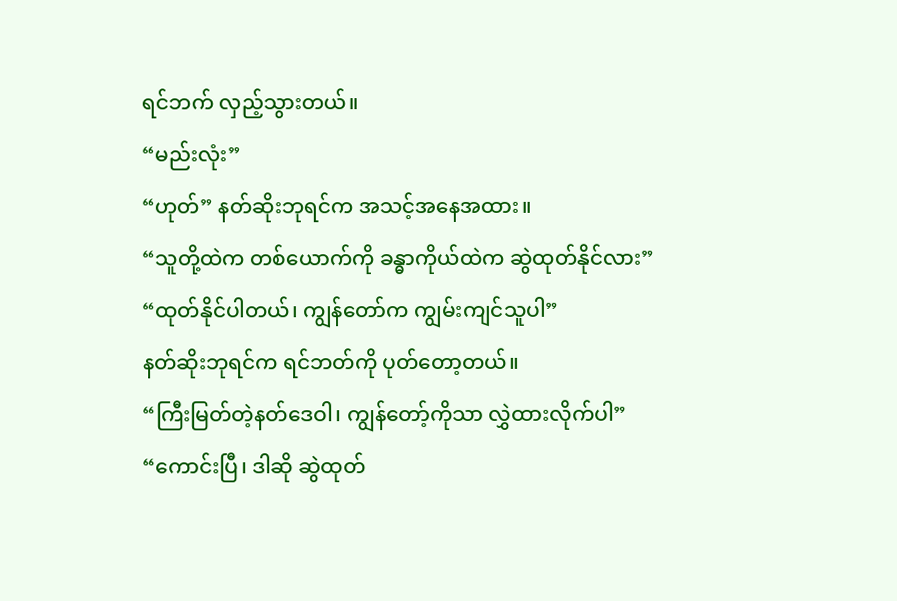ရင်ဘက် လှည့်သွားတယ်။
“မည်းလုံး”
“ဟုတ်” နတ်ဆိုးဘုရင်က အသင့်အနေအထား။
“သူတို့ထဲက တစ်ယောက်ကို ခန္ဓာကိုယ်ထဲက ဆွဲထုတ်နိုင်လား”
“ထုတ်နိုင်ပါတယ်၊ ကျွန်တော်က ကျွမ်းကျင်သူပါ”
နတ်ဆိုးဘုရင်က ရင်ဘတ်ကို ပုတ်တော့တယ်။
“ကြီးမြတ်တဲ့နတ်ဒေဝါ၊ ကျွန်တော့်ကိုသာ လွှဲထားလိုက်ပါ”
“ကောင်းပြီ၊ ဒါဆို ဆွဲထုတ်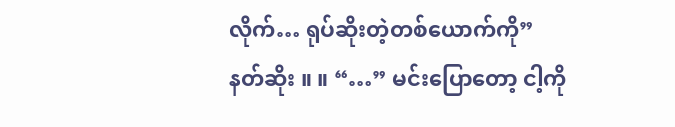လိုက်… ရုပ်ဆိုးတဲ့တစ်ယောက်ကို”
နတ်ဆိုး ။ ။ “…” မင်းပြောတော့ ငါ့ကို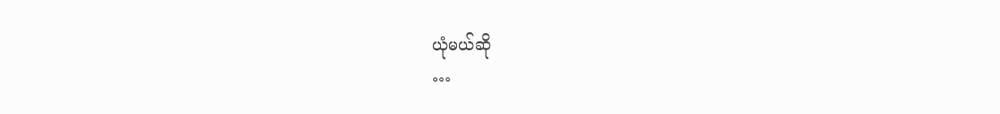ယုံမယ်ဆို
…